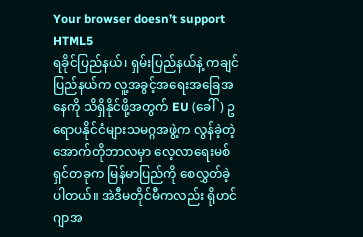Your browser doesn’t support HTML5
ရခိုင်ပြည်နယ်၊ ရှမ်းပြည်နယ်နဲ့ ကချင်ပြည်နယ်က လူ့အခွင့်အရေးအခြေအနေကို သိရှိနိုင်ဖို့အတွက် EU (ခေါ်) ဥရောပနိုင်ငံများသမဂ္ဂအဖွဲ့က လွန်ခဲ့တဲ့ အောက်တိုဘာလမှာ လေ့လာရေးမစ်ရှင်တခုက မြန်မာပြည်ကို စေလွှတ်ခဲ့ပါတယ်။ အဲဒီမတိုင်မီကလည်း ရိုဟင်ဂျာအ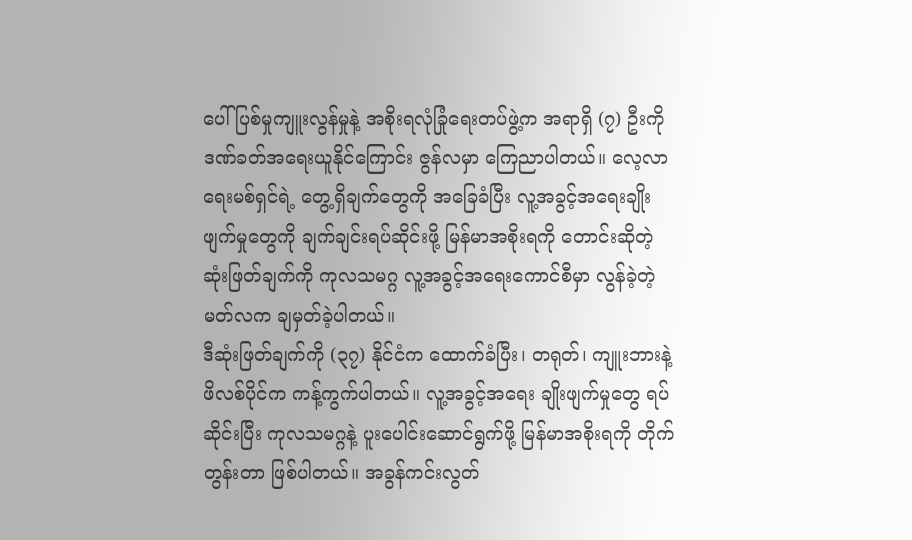ပေါ် ပြစ်မှုကျူးလွန်မှုနဲ့ အစိုးရလုံခြုံရေးတပ်ဖွဲ့က အရာရှိ (၇) ဦးကို ဒဏ်ခတ်အရေးယူနိုင်ကြောင်း ဇွန်လမှာ ကြေညာပါတယ်။ လေ့လာရေးမစ်ရှင်ရဲ့ တွေ့ရှိချက်တွေကို အခြေခံပြီး လူ့အခွင့်အရေးချိုးဖျက်မှုတွေကို ချက်ချင်းရပ်ဆိုင်းဖို့ မြန်မာအစိုးရကို တောင်းဆိုတဲ့ဆုံးဖြတ်ချက်ကို ကုလသမဂ္ဂ လူ့အခွင့်အရေးကောင်စီမှာ လွန်ခဲ့တဲ့ မတ်လက ချမှတ်ခဲ့ပါတယ်။
ဒီဆုံးဖြတ်ချက်ကို (၃၇) နိုင်ငံက ထောက်ခံပြီး၊ တရုတ်၊ ကျူးဘားနဲ့ ဖိလစ်ပိုင်က ကန့်ကွက်ပါတယ်။ လူ့အခွင့်အရေး ချိုးဖျက်မှုတွေ ရပ်ဆိုင်းပြီး ကုလသမဂ္ဂနဲ့ ပူးပေါင်းဆောင်ရွက်ဖို့ မြန်မာအစိုးရကို တိုက်တွန်းတာ ဖြစ်ပါတယ်။ အခွန်ကင်းလွတ်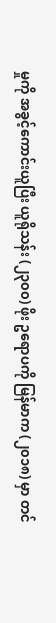မှုကို အခွင့်ကောင်းယူပြီး ယူရိုသန်း (၂၃၀၀) ဖိုး ဥရောပကို မြန်မာက (၂၀၁၈) မှာ တင်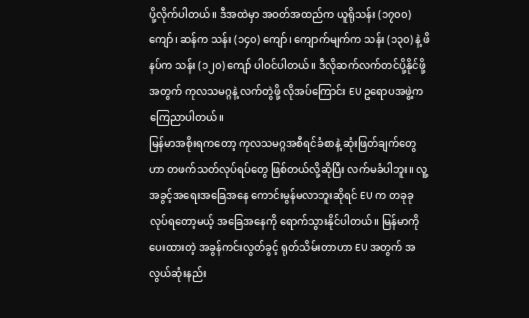ပို့လိုက်ပါတယ်။ ဒီအထဲမှာ အဝတ်အထည်က ယူရိုသန်း (၁၇၀၀) ကျော်၊ ဆန်က သန်း (၁၄၀) ကျော်၊ ကျောက်မျက်က သန်း (၁၃၀) နဲ့ ဖိနပ်က သန်း (၁၂၀) ကျော် ပါဝင်ပါတယ်။ ဒီလိုဆက်လက်တင်ပို့နိုင်ဖို့အတွက် ကုလသမဂ္ဂနဲ့ လက်တွဲဖို့ လိုအပ်ကြောင်း EU ဥရောပအဖွဲ့က ကြေညာပါတယ်။
မြန်မာအစိုးရကတော့ ကုလသမဂ္ဂအစီရင်ခံစာနဲ့ ဆုံးဖြတ်ချက်တွေဟာ တဖက်သတ်လုပ်ရပ်တွေ ဖြစ်တယ်လို့ဆိုပြီး လက်မခံပါဘူး။ လူ့အခွင့်အရေးအခြေအနေ ကောင်းမွန်မလာဘူးဆိုရင် EU က တခုခုလုပ်ရတော့မယ့် အခြေအနေကို ရောက်သွားနိုင်ပါတယ်။ မြန်မာကို ပေးထားတဲ့ အခွန်ကင်းလွတ်ခွင့် ရုတ်သိမ်းတာဟာ EU အတွက် အလွယ်ဆုံးနည်း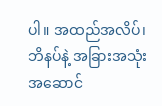ပါ။ အထည်အလိပ်၊ ဘိနပ်နဲ့ အခြားအသုံးအဆောင်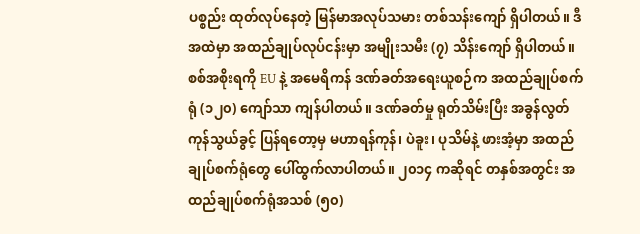ပစ္စည်း ထုတ်လုပ်နေတဲ့ မြန်မာအလုပ်သမား တစ်သန်းကျော် ရှိပါတယ်။ ဒီအထဲမှာ အထည်ချုပ်လုပ်ငန်းမှာ အမျိုးသမီး (၇) သိန်းကျော် ရှိပါတယ်။ စစ်အစိုးရကို EU နဲ့ အမေရိကန် ဒဏ်ခတ်အရေးယူစဉ်က အထည်ချုပ်စက်ရုံ (၁၂၀) ကျော်သာ ကျန်ပါတယ်။ ဒဏ်ခတ်မှု ရုတ်သိမ်းပြီး အခွန်လွတ် ကုန်သွယ်ခွင့် ပြန်ရတော့မှ မဟာရန်ကုန်၊ ပဲခူး၊ ပုသိမ်နဲ့ ဖားအံ့မှာ အထည်ချုပ်စက်ရုံတွေ ပေါ်ထွက်လာပါတယ်။ ၂၀၁၄ ကဆိုရင် တနှစ်အတွင်း အထည်ချုပ်စက်ရုံအသစ် (၅၀)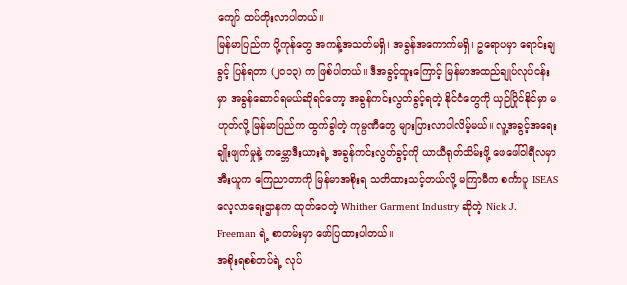ကျော် ထပ်တိုးလာပါတယ်။
မြန်မာပြည်က ပို့ကုန်တွေ အကန့်အသတ်မရှိ၊ အခွန်အကောက်မရှိ၊ ဥရောပမှာ ရောင်းချခွင့် ပြန်ရတာ (၂၀၁၃) က ဖြစ်ပါတယ်။ ဒီအခွင့်ထူးကြောင့် မြန်မာအထည်ချုပ်လုပ်ငန်းမှာ အခွန်ဆောင်ရမယ်ဆိုရင်တော့ အခွန်ကင်းလွတ်ခွင့်ရတဲ့ နိုင်ငံတွေကို ယှဉ်ပြိုင်နိုင်မှာ မဟုတ်လို့ မြန်မာပြည်က ထွက်ခွါတဲ့ ကုမ္ပဏီတွေ များပြားလာပါလိမ့်မယ်။ လူ့အခွင့်အရေး ချိုးဖျက်မှုနဲ့ ကမ္ဘောဒီးယားရဲ့ အခွန်ကင်းလွတ်ခွင့်ကို ယာယီရုတ်သိမ်းဖို့ ဖေဖေါ်ဝါရီလမှာ အီးယူက ကြေညာတာကို မြန်မာအစိုးရ သတိထားသင့်တယ်လို့ မကြာမီက စင်္ကာပူ ISEAS လေ့လာရေးဌာနက ထုတ်ဝေတဲ့ Whither Garment Industry ဆိုတဲ့ Nick J. Freeman ရဲ့ စာတမ်းမှာ ဖော်ပြထားပါတယ်။
အစိုးရစစ်တပ်ရဲ့ လုပ်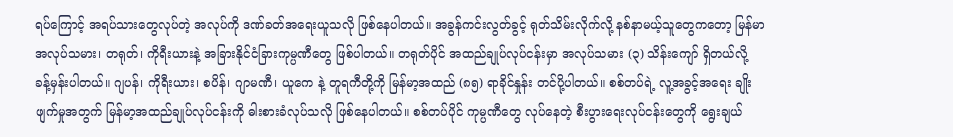ရပ်ကြောင့် အရပ်သားတွေလုပ်တဲ့ အလုပ်ကို ဒဏ်ခတ်အရေးယူသလို ဖြစ်နေပါတယ်။ အခွန်ကင်းလွတ်ခွင့် ရုတ်သိမ်းလိုက်လို့ နစ်နာမယ့်သူတွေကတော့ မြန်မာအလုပ်သမား၊ တရုတ်၊ ကိုရီးယားနဲ့ အခြားနိုင်ငံခြားကုမ္ပဏီတွေ ဖြစ်ပါတယ်။ တရုတ်ပိုင် အထည်ချုပ်လုပ်ငန်းမှာ အလုပ်သမား (၃) သိန်းကျော် ရှိတယ်လို့ ခန့်မှန်းပါတယ်။ ဂျပန်၊ ကိုရီးယား၊ စပိန်၊ ဂျာမဏီ၊ ယူကေ နဲ့ တူရကီတို့ကို မြန်မာ့အထည် (၈၅) ရာခိုင်နှုန်း တင်ပို့ပါတယ်။ စစ်တပ်ရဲ့ လူ့အခွင့်အရေး ချိုးဖျက်မှုအတွက် မြန်မာ့အထည်ချုပ်လုပ်ငန်းကို ဓါးစားခံလုပ်သလို ဖြစ်နေပါတယ်။ စစ်တပ်ပိုင် ကုမ္ပဏီတွေ လုပ်နေတဲ့ စီးပွားရေးလုပ်ငန်းတွေကို ရွေးချယ်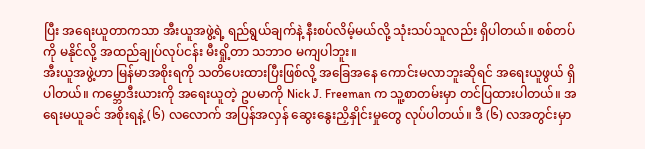ပြီး အရေးယူတာကသာ အီးယူအဖွဲ့ရဲ့ ရည်ရွယ်ချက်နဲ့ နီးစပ်လိမ့်မယ်လို့ သုံးသပ်သူလည်း ရှိပါတယ်။ စစ်တပ်ကို မနိုင်လို့ အထည်ချုပ်လုပ်ငန်း မီးရှို့တာ သဘာဝ မကျပါဘူး။
အီးယူအဖွဲ့ဟာ မြန်မာအစိုးရကို သတိပေးထားပြီးဖြစ်လို့ အခြေအနေ ကောင်းမလာဘူးဆိုရင် အရေးယူဖွယ် ရှိပါတယ်။ ကမ္ဘောဒီးယားကို အရေးယူတဲ့ ဥပမာကို Nick J. Freeman က သူ့စာတမ်းမှာ တင်ပြထားပါတယ်။ အရေးမယူခင် အစိုးရနဲ့ (၆) လလောက် အပြန်အလှန် ဆွေးနွေးညှိနှိုင်းမှုတွေ လုပ်ပါတယ်။ ဒီ (၆) လအတွင်းမှာ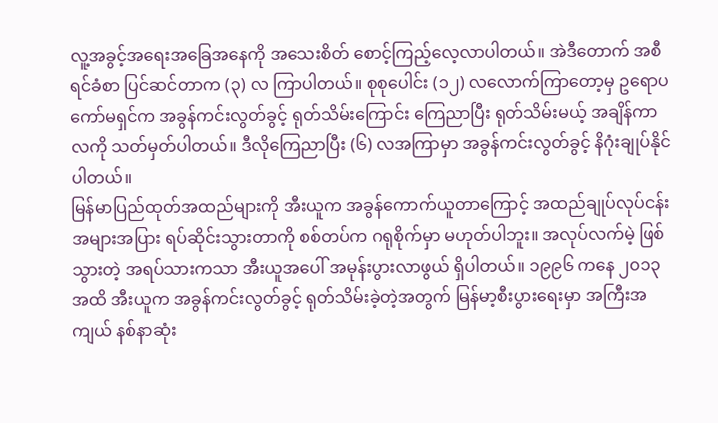လူ့အခွင့်အရေးအခြေအနေကို အသေးစိတ် စောင့်ကြည့်လေ့လာပါတယ်။ အဲဒီတောက် အစီရင်ခံစာ ပြင်ဆင်တာက (၃) လ ကြာပါတယ်။ စုစုပေါင်း (၁၂) လလောက်ကြာတော့မှ ဥရောပကော်မရှင်က အခွန်ကင်းလွတ်ခွင့် ရုတ်သိမ်းကြောင်း ကြေညာပြီး ရုတ်သိမ်းမယ့် အချိန်ကာလကို သတ်မှတ်ပါတယ်။ ဒီလိုကြေညာပြီး (၆) လအကြာမှာ အခွန်ကင်းလွတ်ခွင့် နိဂုံးချုပ်နိုင်ပါတယ်။
မြန်မာပြည်ထုတ်အထည်များကို အီးယူက အခွန်ကောက်ယူတာကြောင့် အထည်ချုပ်လုပ်ငန်း အများအပြား ရပ်ဆိုင်းသွားတာကို စစ်တပ်က ဂရုစိုက်မှာ မဟုတ်ပါဘူး။ အလုပ်လက်မဲ့ ဖြစ်သွားတဲ့ အရပ်သားကသာ အီးယူအပေါ် အမုန်းပွားလာဖွယ် ရှိပါတယ်။ ၁၉၉၆ ကနေ ၂၀၁၃ အထိ အီးယူက အခွန်ကင်းလွတ်ခွင့် ရုတ်သိမ်းခဲ့တဲ့အတွက် မြန်မာ့စီးပွားရေးမှာ အကြီးအကျယ် နစ်နာဆုံး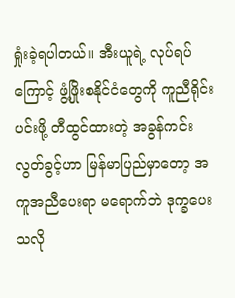ရှုံးခဲ့ရပါတယ်။ အီးယူရဲ့ လုပ်ရပ်ကြောင့် ဖွံ့ဖြိုးစနိုင်ငံတွေကို ကူညီရိုင်းပင်းဖို့ တီထွင်ထားတဲ့ အခွန်ကင်းလွတ်ခွင့်ဟာ မြန်မာပြည်မှာတော့ အကူအညီပေးရာ မရောက်ဘဲ ဒုက္ခပေးသလို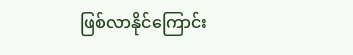ဖြစ်လာနိုင်ကြောင်း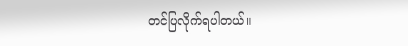တင်ပြလိုက်ရပါတယ်။